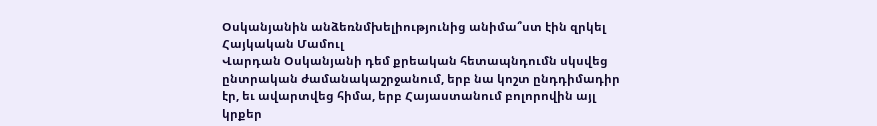Օսկանյանին անձեռնմխելիությունից անիմա՞ստ էին զրկել
Հայկական Մամուլ
Վարդան Օսկանյանի դեմ քրեական հետապնդումն սկսվեց ընտրական ժամանակաշրջանում, երբ նա կոշտ ընդդիմադիր էր, եւ ավարտվեց հիմա, երբ Հայաստանում բոլորովին այլ կրքեր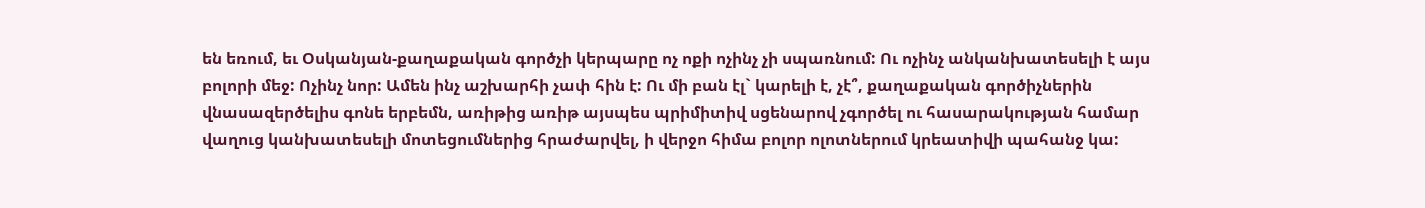են եռում, եւ Օսկանյան-քաղաքական գործչի կերպարը ոչ ոքի ոչինչ չի սպառնում: Ու ոչինչ անկանխատեսելի է այս բոլորի մեջ: Ոչինչ նոր: Ամեն ինչ աշխարհի չափ հին է: Ու մի բան էլ` կարելի է, չէ՞, քաղաքական գործիչներին վնասազերծելիս գոնե երբեմն, առիթից առիթ այսպես պրիմիտիվ սցենարով չգործել ու հասարակության համար վաղուց կանխատեսելի մոտեցումներից հրաժարվել, ի վերջո հիմա բոլոր ոլոտներում կրեատիվի պահանջ կա: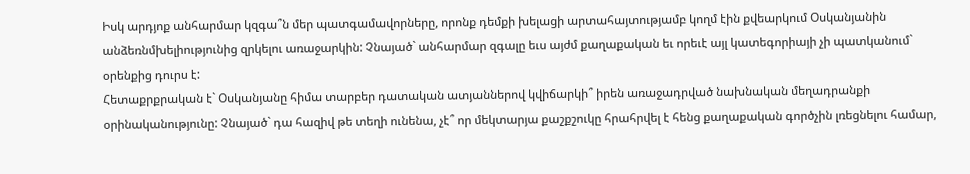Իսկ արդյոք անհարմար կզգա՞ն մեր պատգամավորները, որոնք դեմքի խելացի արտահայտությամբ կողմ էին քվեարկում Օսկանյանին անձեռնմխելիությունից զրկելու առաջարկին: Չնայած` անհարմար զգալը եւս այժմ քաղաքական եւ որեւէ այլ կատեգորիայի չի պատկանում` օրենքից դուրս է:
Հետաքրքրական է` Օսկանյանը հիմա տարբեր դատական ատյաններով կվիճարկի՞ իրեն առաջադրված նախնական մեղադրանքի օրինականությունը: Չնայած` դա հազիվ թե տեղի ունենա, չէ՞ որ մեկտարյա քաշքշուկը հրահրվել է հենց քաղաքական գործչին լռեցնելու համար,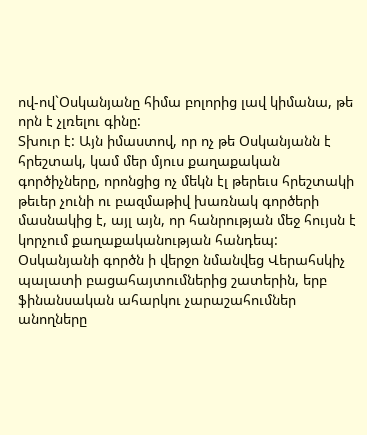ով-ով`Օսկանյանը հիմա բոլորից լավ կիմանա, թե որն է չլռելու գինը:
Տխուր է: Այն իմաստով, որ ոչ թե Օսկանյանն է հրեշտակ, կամ մեր մյուս քաղաքական գործիչները, որոնցից ոչ մեկն էլ թերեւս հրեշտակի թեւեր չունի ու բազմաթիվ խառնակ գործերի մասնակից է, այլ այն, որ հանրության մեջ հույսն է կորչում քաղաքականության հանդեպ:
Օսկանյանի գործն ի վերջո նմանվեց Վերահսկիչ պալատի բացահայտումներից շատերին, երբ ֆինանսական ահարկու չարաշահումներ անողները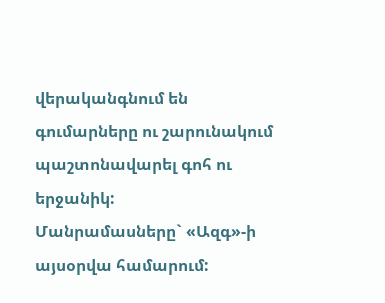վերականգնում են գումարները ու շարունակում պաշտոնավարել գոհ ու երջանիկ:
Մանրամասները` «Ազգ»-ի այսօրվա համարում: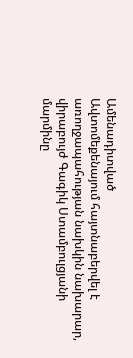Ամենադիտված
Ավտոմեքենայում հայտնաբերվել է առողջապահության նախկին նախարար, վիրաբույժ Գագիկ Ստամբուլցյանի մարմինը